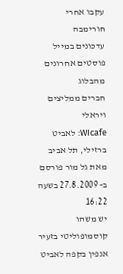עקבו אחרי חורימבה
עדכונים במייל
פוסטים אחרונים מהבלוג
חברים ממליצים
ויראלי
WIcafe: לאביט ברזילי, תל אביב
מאת גל מור פורסם ב- 27.8.2009 בשעה 16:22
יש משהו קוסמופוליטי בזעיר אנפין בקפה לאביט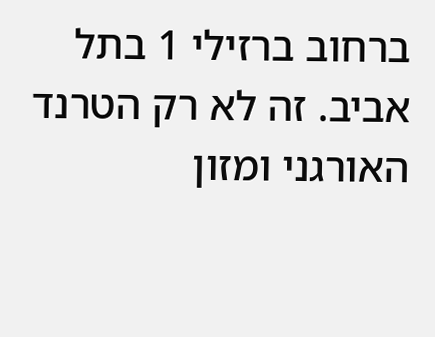ברחוב ברזילי 1 בתל אביב. זה לא רק הטרנד האורגני ומזון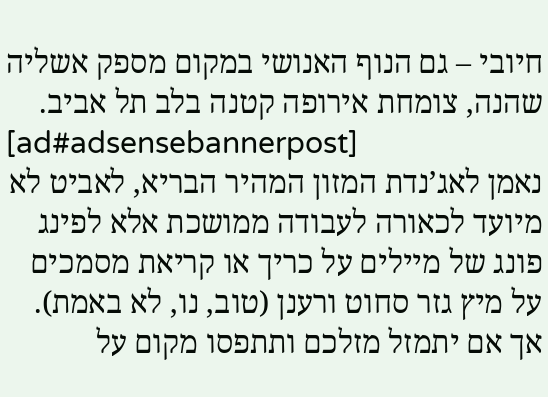חיובי – גם הנוף האנושי במקום מספק אשליה שהנה, צומחת אירופה קטנה בלב תל אביב.
[ad#adsensebannerpost]
נאמן לאג’נדת המזון המהיר הבריא, לאביט לא מיועד לכאורה לעבודה ממושכת אלא לפינג פונג של מיילים על כריך או קריאת מסמכים על מיץ גזר סחוט ורענן (טוב, נו, לא באמת). אך אם יתמזל מזלכם ותתפסו מקום על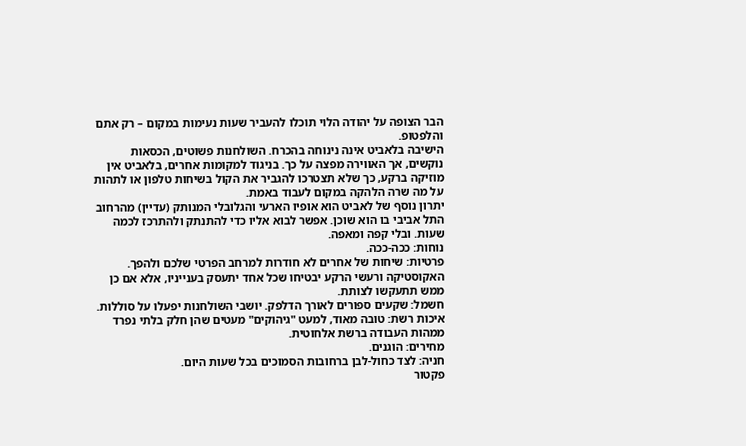הבר הצופה על יהודה הלוי תוכלו להעביר שעות נעימות במקום – רק אתם והלפטופ.
הישיבה בלאביט אינה נינוחה בהכרח. השולחנות פשוטים, הכסאות נוקשים, אך האווירה מפצה על כך. בניגוד למקומות אחרים, בלאביט אין מוזיקה ברקע, כך שלא תצטרכו להגביר את הקול בשיחות טלפון או לתהות על מה שרה הלהקה במקום לעבוד באמת.
יתרון נוסף של לאביט הוא אופיו הארעי והגלובלי המנותק (עדיין) מהרחוב התל אביבי בו הוא שוכן. אפשר לבוא אליו כדי להתנתק ולהתרכז לכמה שעות. ובלי קפה ומאפה.
נוחות: ככה-ככה.
פרטיות: שיחות של אחרים לא חודרות למרחב הפרטי שלכם ולהפך. האקוסטיקה ורעשי הרקע יבטיחו שכל אחד יתעסק בענייניו, אלא אם כן ממש תתעקשו לצותת.
חשמל: שקעים ספורים לאורך הדלפק. יושבי השולחנות יפעלו על סוללות.
איכות רשת: טובה מאוד, למעט "גיהוקים" מעטים שהן חלק בלתי נפרד ממהות העבודה ברשת אלחוטית.
מחירים: הוגנים.
חניה: לצד כחול-לבן ברחובות הסמוכים בכל שעות היום.
פקטור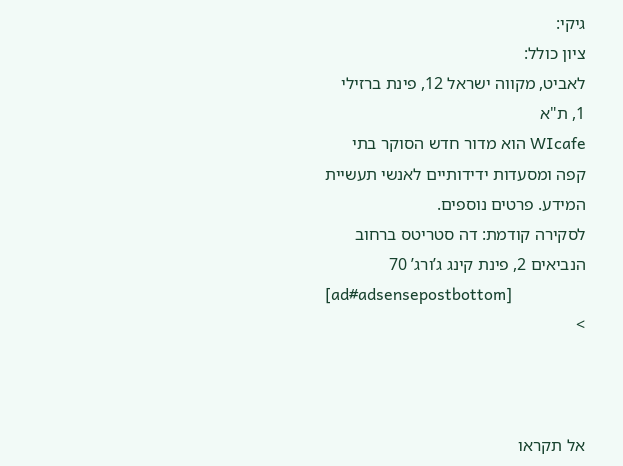גיקי:
ציון כולל:
לאביט, מקווה ישראל 12, פינת ברזילי 1, ת"א
WIcafe הוא מדור חדש הסוקר בתי קפה ומסעדות ידידותיים לאנשי תעשיית המידע. פרטים נוספים.
לסקירה קודמת: דה סטריטס ברחוב הנביאים 2, פינת קינג ג’ורג’ 70
[ad#adsensepostbottom]
>



אל תקראו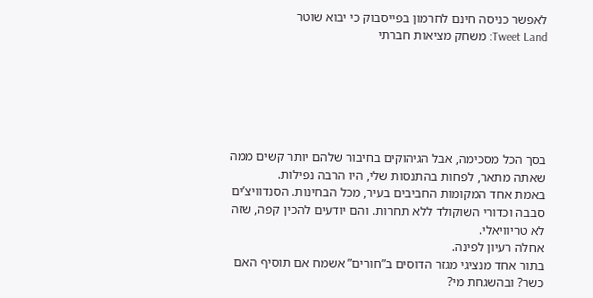לאפשר כניסה חינם לחרמון בפייסבוק כי יבוא שוטר
Tweet Land: משחק מציאות חברתי






בסך הכל מסכימה, אבל הגיהוקים בחיבור שלהם יותר קשים ממה שאתה מתאר, לפחות בהתנסות שלי, היו הרבה נפילות.
באמת אחד המקומות החביבים בעיר, מכל הבחינות. הסנדוויצ’ים סבבה וכדורי השוקולד ללא תחרות. והם יודעים להכין קפה, שזה לא טריוויאלי.
אחלה רעיון לפינה.
בתור אחד מנציגי מגזר הדוסים ב”חורים” אשמח אם תוסיף האם כשר? ובהשגחת מי?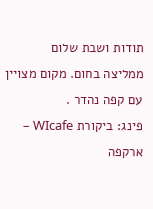תודות ושבת שלום
ממליצה בחום. מקום מצויין עם קפה נהדר .
פינג: ביקורת WIcafe – ארקפה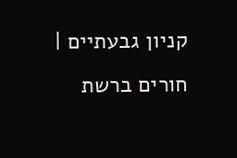קניון גבעתיים | חורים ברשת